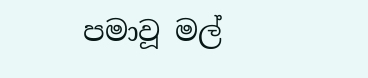පමාවූ මල්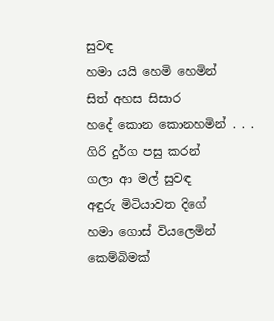සුවඳ
හමා යයි හෙමි හෙමින්
සිත් අහස සිසාර
හදේ කොන කොනහමින් . . .
ගිරි දුර්ග පසු කරන්
ගලා ආ මල් සුවඳ
අඳුරු මිටියාවත දිගේ
හමා ගොස් වියලෙමින්
කෙම්බිමක්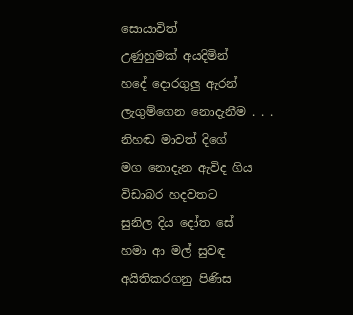සොයාවිත්
උණුහුමක් අයදිමින්
හදේ දොරගුලු ඇරන්
ලැගුම්ගෙන නොදැනීම . . .
නිහඬ මාවත් දිගේ
මග නොදැන ඇවිද ගිය
විඩාබර හදවතට
සුනිල දිය දෝත සේ
හමා ආ මල් සුවඳ
අයිතිකරගනු පිණිස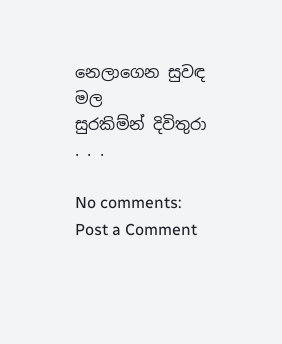නෙලාගෙන සුවඳ මල
සුරකිම්න් දිවිතුරා . . .

No comments:
Post a Comment